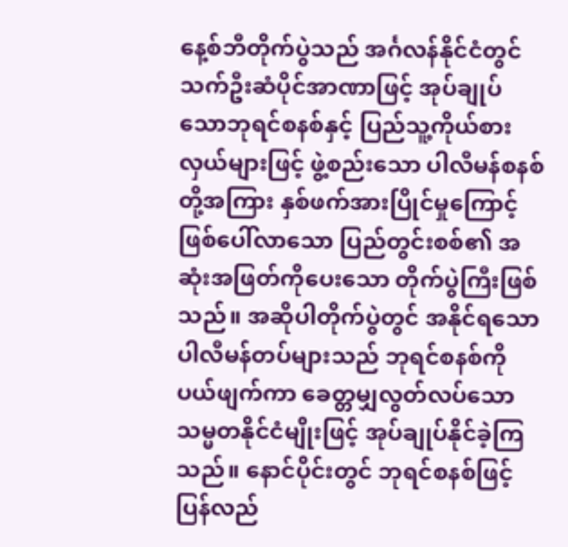နေ့စ်ဘီတိုက်ပွဲသည် အင်္ဂလန်နိုင်ငံတွင် သက်ဦးဆံပိုင်အာဏာဖြင့် အုပ်ချုပ်သောဘုရင်စနစ်နှင့် ပြည်သူ့ကိုယ်စားလှယ်များဖြင့် ဖွဲ့စည်းသော ပါလီမန်စနစ်တို့အကြား နှစ်ဖက်အားပြိုင်မှုကြောင့် ဖြစ်ပေါ်လာသော ပြည်တွင်းစစ်၏ အဆုံးအဖြတ်ကိုပေးသော တိုက်ပွဲကြီးဖြစ်သည်။ အဆိုပါတိုက်ပွဲတွင် အနိုင်ရသော ပါလီမန်တပ်များသည် ဘုရင်စနစ်ကိုပယ်ဖျက်ကာ ခေတ္တမျှလွတ်လပ်သော သမ္မတနိုင်ငံမျိုးဖြင့် အုပ်ချုပ်နိုင်ခဲ့ကြသည်။ နောင်ပိုင်းတွင် ဘုရင်စနစ်ဖြင့် ပြန်လည်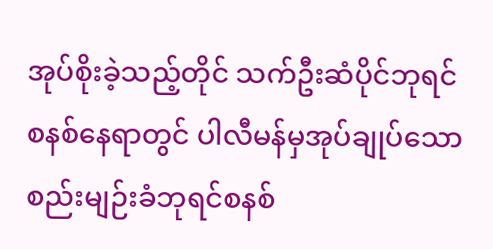အုပ်စိုးခဲ့သည့်တိုင် သက်ဦးဆံပိုင်ဘုရင်စနစ်နေရာတွင် ပါလီမန်မှအုပ်ချုပ်သော စည်းမျဉ်းခံဘုရင်စနစ်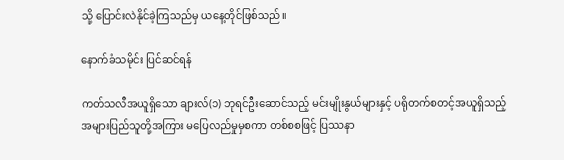သို့ ပြောင်းလဲနိုင်ခဲ့ကြသည်မှ ယနေ့တိုင်ဖြစ်သည်။

နောက်ခံသမိုင်း ပြင်ဆင်ရန်

ကတ်သလီအယူရှိသော ချားလ်(၁) ဘုရင်ဦးဆောင်သည့် မင်းမျိုးနွယ်များနှင့် ပရိုတက်စတင့်အယူရှိသည့် အများပြည်သူတို့အကြား မပြေလည်မှုမှစကာ တစ်စစဖြင့် ပြဿနာ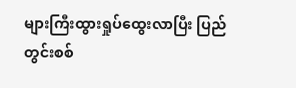များကြီးထွားရှုပ်ထွေးလာပြီး ပြည်တွင်းစစ်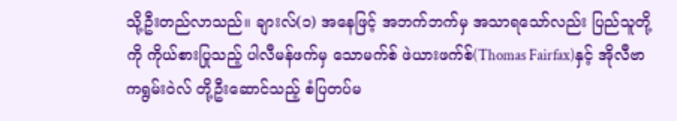သို့ဦးတည်လာသည်။ ချားလ်(၁) အနေဖြင့် အဘက်ဘက်မှ အသာရသော်လည်း ပြည်သူတို့ကို ကိုယ်စားပြုသည့် ပါလီမန်ဖက်မှ သောမက်စ် ဖဲယားဖက်စ်(Thomas Fairfax)နှင့် အိုလီဗာ ကရွမ်းဝဲလ် တို့ဦးဆောင်သည့် စံပြတပ်မ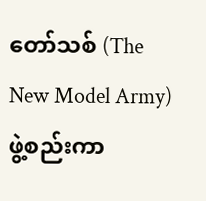တော်သစ် (The New Model Army) ဖွဲ့စည်းကာ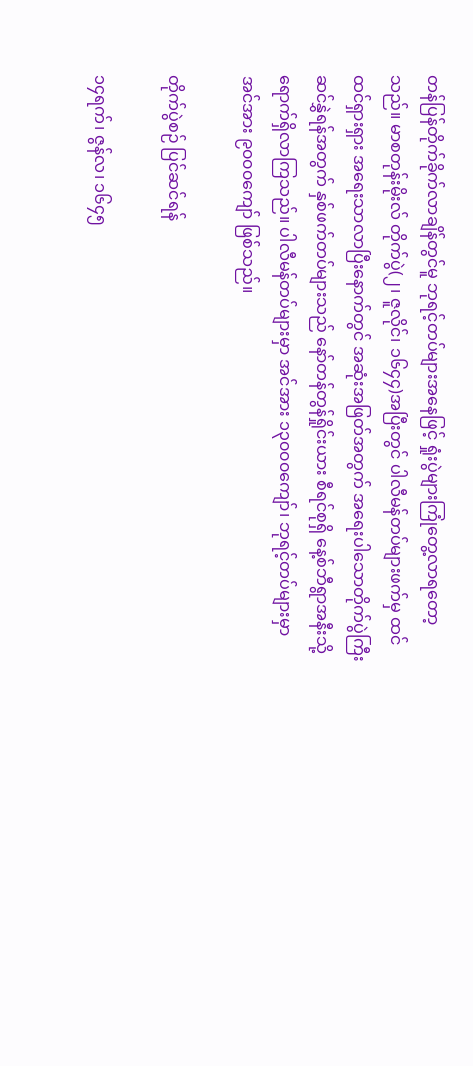တန်ပြန်တိုက်ခိုက်လာချိန်တွင်မူ ဘုရင့်တပ်များအနေဖြင့် ရှုံးပွဲများကြုံတွေ့လာရတော့သည်။ မာစတုန်းမိုးလ် တိုက်ပွဲ(၂၊ ဇူလိုင်၊ ၁၆၄၄)အပြီးတွင် ပါလီမန်တပ်များဖက်မှ ထင်ထင်ရှားရှား အရေးသာလာပြီးနောက်တွင် အဆုံးအဖြတ်အတွက် အရေးပါသောတိုက်ပွဲကြီး ဆင်နွှဲရန်အတွက် နှစ်ဖက်တပ်များသည် နော်တန်တွန်ရှိုင်းယား စီရင်စုရှိ နေ့စ်ဘီရွာအနီးသို့ ရောက်ရှိလာကြသည်။ ပါလီမန်တပ်များမှာ အင်အား ၁၃၀၀၀ကျော်၊ ဘုရင့်တပ်များမှာ အင်အား ၉၀၀၀ကျော် ဖြစ်သည်။

တိုက်ပွဲစဉ် ပြင်ဆင်ရန်

၁၄ရက်၊ ဇွန်လ၊ ၁၆၄၅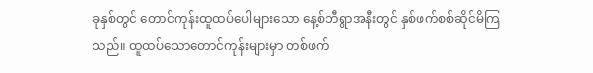ခုနှစ်တွင် တောင်ကုန်းထူထပ်ပေါများသော နေ့စ်ဘီရွာအနီးတွင် နှစ်ဖက်စစ်ဆိုင်မိကြသည်။ ထူထပ်သောတောင်ကုန်းများမှာ တစ်ဖက်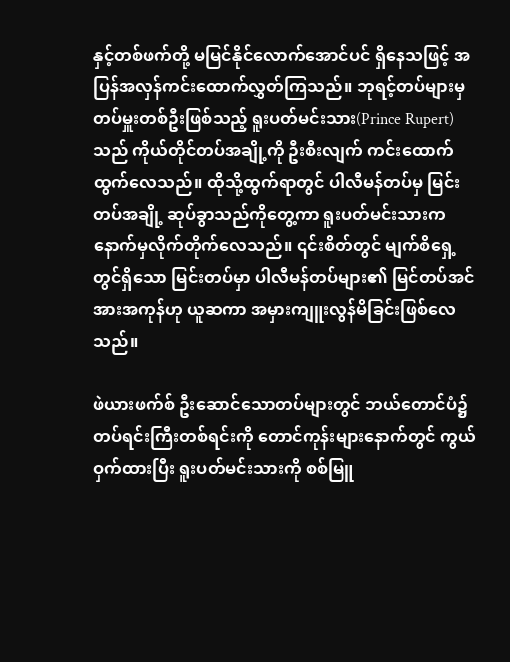နှင့်တစ်ဖက်တို့ မမြင်နိုင်လောက်အောင်ပင် ရှိနေသဖြင့် အပြန်အလှန်ကင်းထောက်လွှတ်ကြသည်။ ဘုရင့်တပ်များမှ တပ်မှူးတစ်ဦးဖြစ်သည့် ရူးပတ်မင်းသား(Prince Rupert) သည် ကိုယ်တိုင်တပ်အချို့ကို ဦးစီးလျက် ကင်းထောက်ထွက်လေသည်။ ထိုသို့ထွက်ရာတွင် ပါလီမန်တပ်မှ မြင်းတပ်အချို့ ဆုပ်ခွာသည်ကိုတွေ့ကာ ရူးပတ်မင်းသားက နောက်မှလိုက်တိုက်လေသည်။ ၎င်းစိတ်တွင် မျက်စိရှေ့တွင်ရှိသော မြင်းတပ်မှာ ပါလီမန်တပ်များ၏ မြင်တပ်အင်အားအကုန်ဟု ယူဆကာ အမှားကျူးလွန်မိခြင်းဖြစ်လေသည်။

ဖဲယားဖက်စ် ဦးဆောင်သောတပ်များတွင် ဘယ်တောင်ပံ၌ တပ်ရင်းကြီးတစ်ရင်းကို တောင်ကုန်းများနောက်တွင် ကွယ်ဝှက်ထားပြီး ရူးပတ်မင်းသားကို စစ်မြူ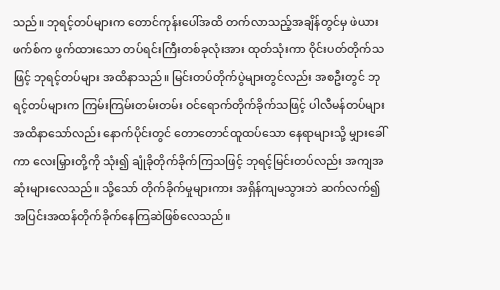သည်။ ဘုရင့်တပ်များက တောင်ကုန်းပေါ်အထိ တက်လာသည့်အချိန်တွင်မှ ဖဲယားဖက်စ်က ဖွက်ထားသော တပ်ရင်းကြီးတစ်ခုလုံးအား ထုတ်သုံးကာ ဝိုင်းပတ်တိုက်သဖြင့် ဘုရင့်တပ်များ အထိနာသည်။ မြင်းတပ်တိုက်ပွဲများတွင်လည်း အစဦးတွင် ဘုရင့်တပ်များက ကြမ်းကြမ်းတမ်းတမ်း ဝင်ရောက်တိုက်ခိုက်သဖြင့် ပါလီမန်တပ်များအထိနာသော်လည်း နောက်ပိုင်းတွင် တောတောင်ထူထပ်သော နေရာများသို့ မျှားခေါ်ကာ လေးမြှားတို့ကို သုံး၍ ချုံခိုတိုက်ခိုက်ကြသဖြင့် ဘုရင့်မြင်းတပ်လည်း အကျအဆုံးများလေသည်။ သို့သော် တိုက်ခိုက်မှုများကား အရှိန်ကျမသွားဘဲ ဆက်လက်၍ အပြင်းအထန်တိုက်ခိုက်နေကြဆဲဖြစ်လေသည်။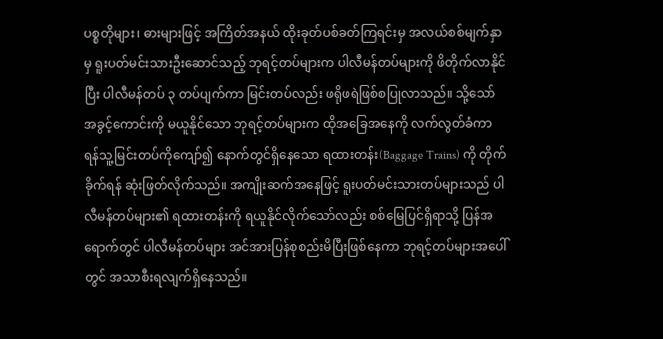ပစ္စတိုများ၊ ဓားများဖြင့် အကြိတ်အနယ် ထိုးခုတ်ပစ်ခတ်ကြရင်းမှ အလယ်စစ်မျက်နှာမှ ရူးပတ်မင်းသားဦးဆောင်သည့် ဘုရင့်တပ်များက ပါလီမန်တပ်များကို ဖိတိုက်လာနိုင်ပြီး ပါလီမန်တပ် ၃ တပ်ပျက်ကာ မြင်းတပ်လည်း ဖရိုဖရဲဖြစ်စပြုလာသည်။ သို့သော် အခွင့်ကောင်းကို မယူနိုင်သော ဘုရင့်တပ်များက ထိုအခြေအနေကို လက်လွတ်ခံကာ ရန်သူ့မြင်းတပ်ကိုကျော်၍ နောက်တွင်ရှိနေသော ရထားတန်း(Baggage Trains) ကို တိုက်ခိုက်ရန် ဆုံးဖြတ်လိုက်သည်။ အကျိုးဆက်အနေဖြင့် ရူးပတ်မင်းသားတပ်များသည် ပါလီမန်တပ်များ၏ ရထားတန်းကို ရယူနိုင်လိုက်သော်လည်း စစ်မြေပြင်ရှိရာသို့ ပြန်အရောက်တွင် ပါလီမန်တပ်များ အင်အားပြန်စုစည်းမိပြီးဖြစ်နေကာ ဘုရင့်တပ်များအပေါ်တွင် အသာစီးရလျက်ရှိနေသည်။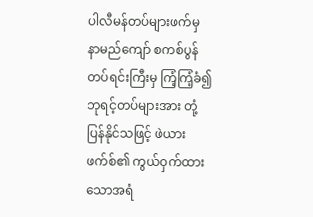ပါလီမန်တပ်များဖက်မှ နာမည်ကျော် စကစ်ပွန်တပ်ရင်းကြီးမှ ကြံ့ကြံ့ခံ၍ ဘုရင့်တပ်များအား တုံ့ပြန်နိုင်သဖြင့် ဖဲယားဖက်စ်၏ ကွယ်ဝှက်ထားသောအရံ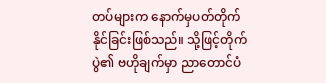တပ်များက နောက်မှပတ်တိုက်နိုင်ခြင်းဖြစ်သည်။ သို့ဖြင့်တိုက်ပွဲ၏ ဗဟိုချက်မှာ ညာတောင်ပံ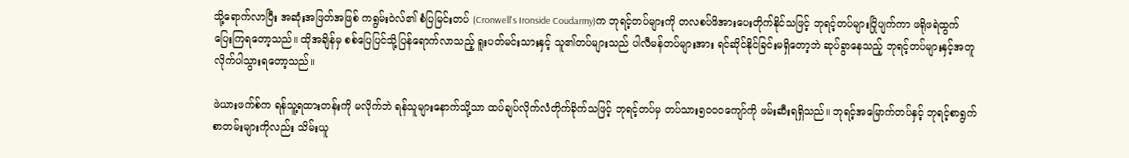သို့ရောက်လာပြီး အဆုံးအဖြတ်အဖြစ် ကရွမ်းဝဲလ်၏ စံပြမြင်းတပ် (Cronwell's Ironside Coudarmy)က ဘုရင့်တပ်များကို တလစပ်ဖိအားပေးတိုက်နိုင်သဖြင့် ဘုရင့်တပ်များပြိုပျက်ကာ ဖရိုဖရဲထွက်ပြေးကြရတော့သည်။ ထိုအချိန်မှ စစ်ပြေပြင်သို့ပြန်ရောက်လာသည့် ရူးပတ်မင်းသားနှင့် သူ၏တပ်များသည် ပါလီမန်တပ်များအား ရင်ဆိုင်နိုင်ခြင်းမရှိတော့ဘဲ ဆုပ်ခွာနေသည့် ဘုရင့်တပ်များနှင့်အတူ လိုက်ပါသွားရတော့သည်။

ဖဲယားဖက်စ်က ရန်သူ့ရထားတန်းကို မလိုက်ဘဲ ရန်သူများနောက်သို့သာ ထပ်ချပ်လိုက်လံတိုက်ခိုက်သဖြင့် ဘုရင့်တပ်မှ တပ်သား၅၀၀၀ကျော်ကို ဖမ်းဆီးရရှိသည်။ ဘုရင့်အမြောက်တပ်နှင့် ဘုရင့်စာရွက်စာတမ်းများကိုလည်း သိမ်းယူ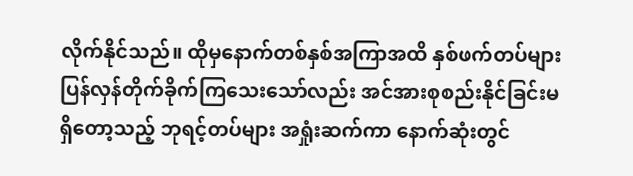လိုက်နိုင်သည်။ ထိုမှနောက်တစ်နှစ်အကြာအထိ နှစ်ဖက်တပ်များပြန်လှန်တိုက်ခိုက်ကြသေးသော်လည်း အင်အားစုစည်းနိုင်ခြင်းမရှိတော့သည့် ဘုရင့်တပ်များ အရှုံးဆက်ကာ နောက်ဆုံးတွင်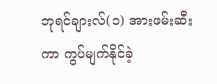ဘုရင်ချားလ်(၁) အားဖမ်းဆီးကာ ကွပ်မျက်နိုင်ခဲ့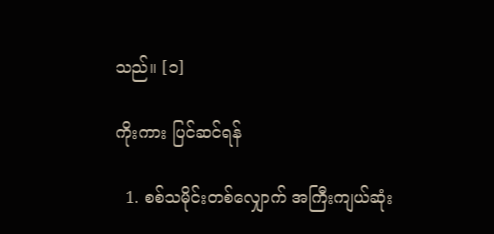သည်။ [၁]

ကိုးကား ပြင်ဆင်ရန်

  1. စစ်သမိုင်းတစ်လျှောက် အကြီးကျယ်ဆုံး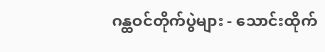ဂန္ထဝင်တိုက်ပွဲများ - သောင်းထိုက်